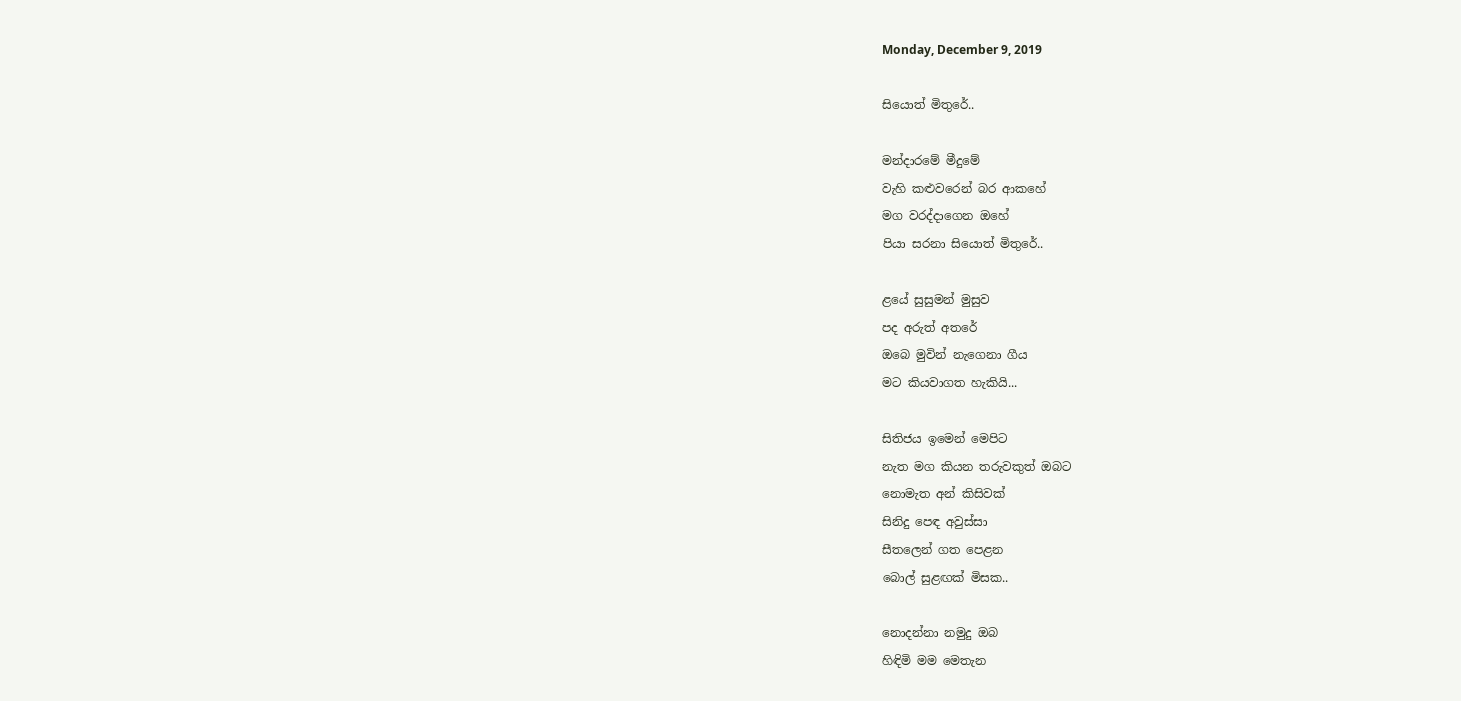Monday, December 9, 2019

සියොත් මිතුරේ..

මන්දාරමේ මීදුමේ
වැහි කළුවරෙන් බර ආකහේ
මග වරද්දාගෙන ඔහේ
පියා සරනා සියොත් මිතුරේ..

ළයේ සුසුමන් මුසුව
පද අරුත් අතරේ
ඔබෙ මුවින් නැගෙනා ගීය
මට කියවාගත හැකියි...

සිතිජය ඉමෙන් මෙපිට
නැත මග කියන තරුවකුත් ඔබට
නොමැත අන් කිසිවක්
සිනිදු පෙඳ අවුස්සා
සීතලෙන් ගත පෙළන
බොල් සුළඟක් මිසක..

නොදන්නා නමුදු ඔබ
හිඳිමි මම මෙතැන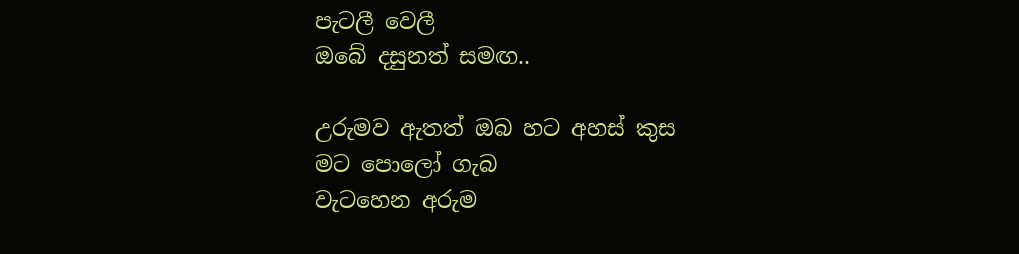පැටලී වෙලී
ඔබේ දසුනත් සමඟ..

උරුමව ඇතත් ඔබ හට අහස් කුස
මට පොලෝ ගැබ
වැටහෙන අරුම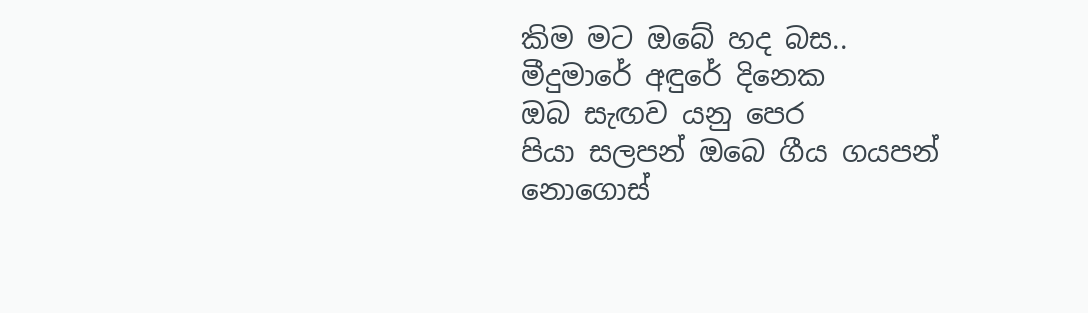කිම මට ඔබේ හද බස..
මීදුමාරේ අඳුරේ දිනෙක
ඔබ සැඟව යනු පෙර
පියා සලපන් ඔබෙ ගීය ගයපන්
නොගොස්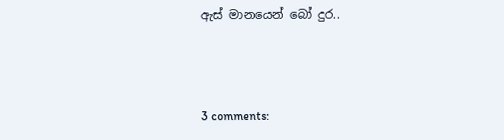ඇස් මානයෙන් බෝ දුර..



3 comments: